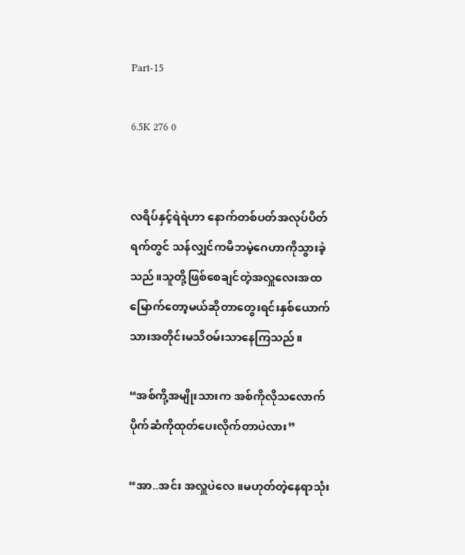Part-15

6.5K 276 0


လရိပ်နှင့်ရဲရဲဟာ နောက်တစ်ပတ်အလုပ်ပိတ်ရက်တွင် သန်လျှင်ကမိဘမဲ့ဂေဟာကိုသွားခဲ့သည်။သူတို့ဖြစ်စေချင်တဲ့အလှူလေးအထမြောက်တော့မယ်ဆိုတာတွေးရင်းနှစ်ယောက်သားအတိုင်းမသိဝမ်းသာနေကြသည်။

“အစ်ကို့အမျိုးသားက အစ်ကိုလိုသလောက်ပိုက်ဆံကိုထုတ်ပေးလိုက်တာပဲလား”

“အာ..အင်း အလှူပဲလေ။မဟုတ်တဲ့နေရာသုံး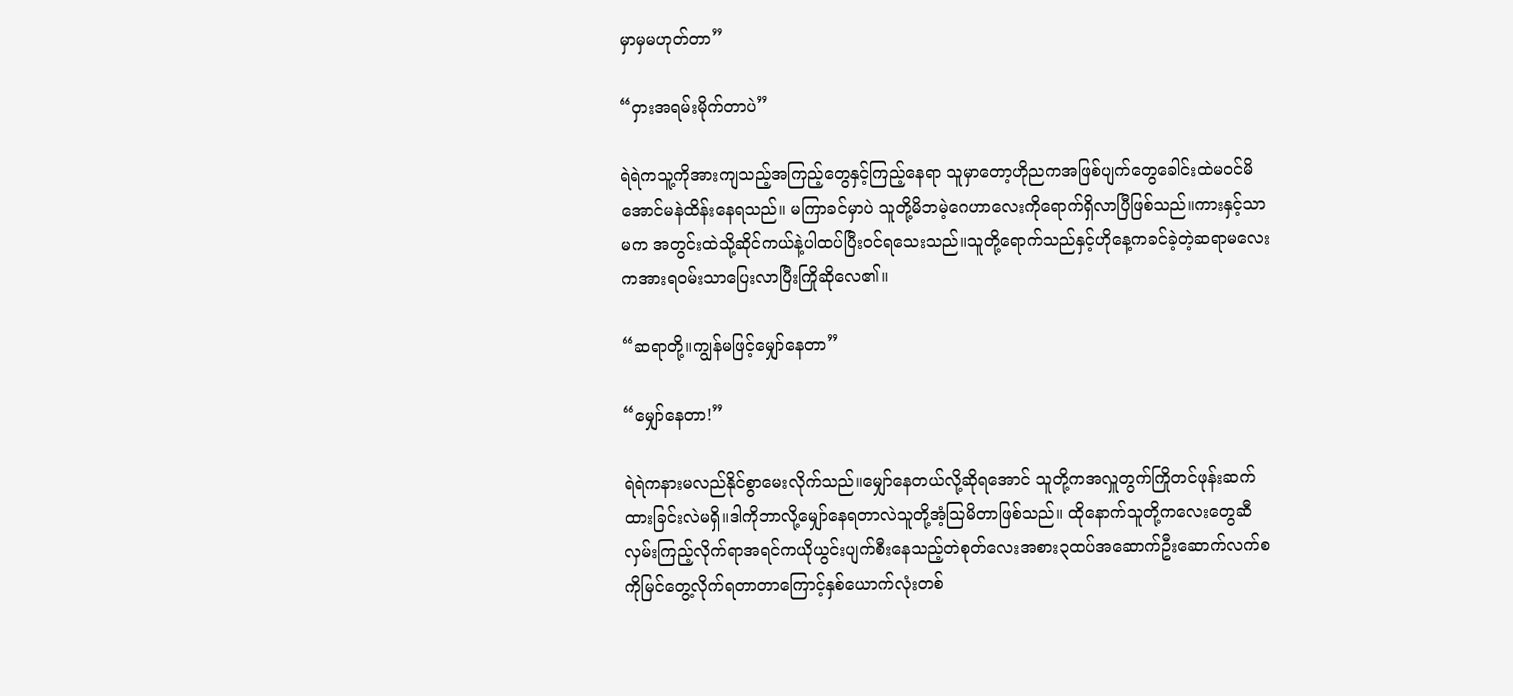မှာမှမဟုတ်တာ”

“ဝှားအရမ်းမိုက်တာပဲ”

ရဲရဲကသူ့ကိုအားကျသည့်အကြည့်တွေနှင့်ကြည့်နေရာ သူမှာတော့ဟိုညကအဖြစ်ပျက်တွေခေါင်း‌ထဲမဝင်မိအောင်မနဲထိန်းနေရသည်။ မကြာခင်မှာပဲ သူတို့မိဘမဲ့ဂေဟာလေးကိုရောက်ရှိလာပြီဖြစ်သည်။ကားနှင့်သာမက အတွင်းထဲသို့ဆိုင်ကယ်နဲ့ပါထပ်ပြီးဝင်ရသေးသည်။သူတို့ရောက်သည်နှင့်ဟိုနေ့ကခင်ခဲ့တဲ့ဆရာမလေးကအားရဝမ်းသာပြေးလာပြီးကြိုဆိုလေ၏။

“ဆရာတို့။ကျွန်မဖြင့်မျှော်နေတာ”

“မျှော်နေတာ!”

ရဲရဲကနားမလည်နိုင်စွာမေးလိုက်သည်။မျှော်နေတယ်လို့ဆိုရအောင် သူတို့ကအလှူတွက်ကြိုတင်ဖုန်းဆက်ထားခြင်းလဲမရှိ။ဒါကိုဘာလို့မျှော်နေရတာလဲသူတို့အံ့ဩမိတာဖြစ်သည်။ ထိုနောက်သူတို့ကလေးတွေဆီလှမ်းကြည့်လိုက်ရာအရင်ကယိုယွင်းပျက်စီးနေသည့်တဲစုတ်လေးအစား၃ထပ်အဆောက်ဦးဆောက်လက်စကိုမြင်တွေ့လိုက်ရတာတာကြောင့်နှစ်ယောက်လုံးတစ်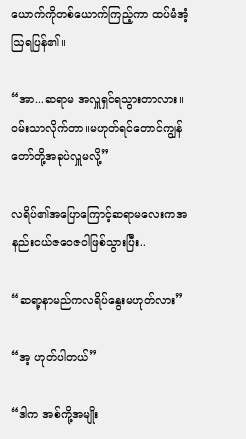ယောက်ကိုတစ်ယောက်ကြည့်ကာ ထပ်မံအံ့ဩရပြန်၏။

“အာ...ဆရာမ အလှူရှင်ရသွားတာလား။ဝမ်းသာလိုက်တာ။မဟုတ်ရင်တောင်ကျွန်တော်တို့အခုပဲလှူမလို့”

လရိပ်၏အပြောကြောင့်ဆရာမလေးကအနည်းငယ်ဇဝေဇဝါဖြစ်သွားပြီး..

“ဆရာ့နာမည်ကလရိပ်နွေးမဟုတ်လား”

“အ့ ဟုတ်ပါတယ်”

“ဒါက အစ်ကို့အမျိုး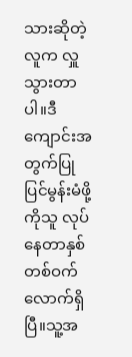သားဆိုတဲ့လူက လှူသွားတာပါ။ဒီကျောင်းအတွက်ပြုပြင်မွန်းမံဖို့ကိုသူ လုပ်နေတာနှစ်တစ်ဝက်လောက်ရှိပြီ။သူ့အ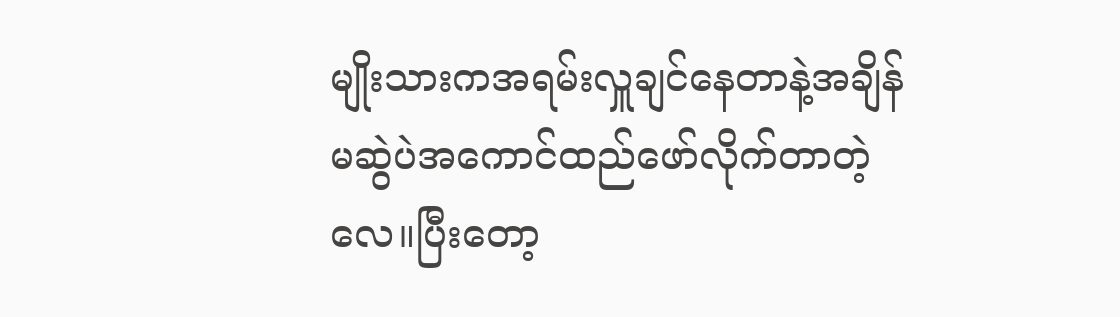မျိုးသားကအရမ်းလှူချင်နေတာနဲ့အချိန်မဆွဲပဲအကောင်ထည်ဖော်လိုက်တာတဲ့လေ။ပြီးတော့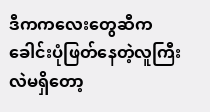ဒီကကလေးတွေဆီကခေါင်းပုံဖြတ်နေတဲ့လူကြီးလဲမရှိတော့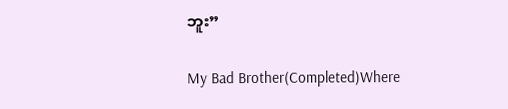ဘူး”

My Bad Brother(Completed)Where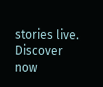stories live. Discover now